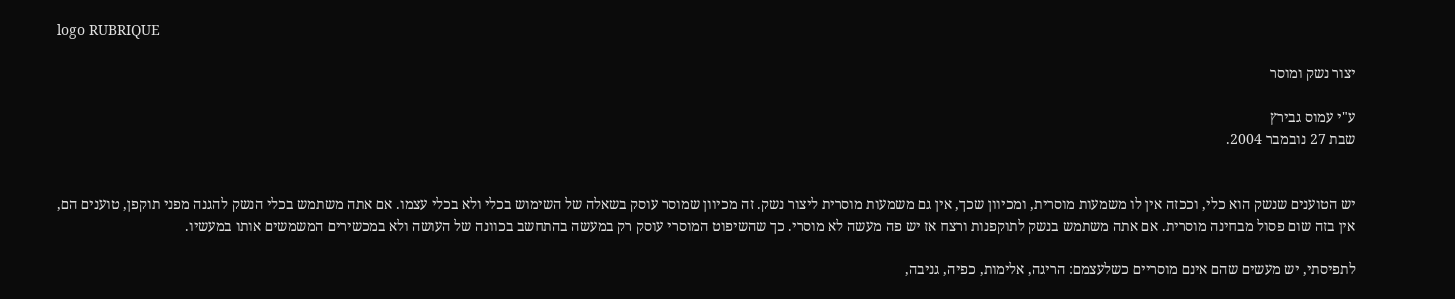logo RUBRIQUE

יצור נשק ומוסר

ע"י עמוס גבירץ
שבת 27 נובמבר 2004.


יש הטוענים שנשק הוא כלי, וככזה אין לו משמעות מוסרית, ומכיוון שכך, אין גם משמעות מוסרית ליצור נשק. זה מכיוון שמוסר עוסק בשאלה של השימוש בכלי ולא בכלי עצמו. אם אתה משתמש בכלי הנשק להגנה מפני תוקפן, טוענים הם, אין בזה שום פסול מבחינה מוסרית. אם אתה משתמש בנשק לתוקפנות ורצח אז יש פה מעשה לא מוסרי. כך שהשיפוט המוסרי עוסק רק במעשה בהתחשב בכוונה של העושה ולא במכשירים המשמשים אותו במעשיו.

לתפיסתי, יש מעשים שהם אינם מוסריים כשלעצמם: הריגה, אלימות, כפיה, גניבה,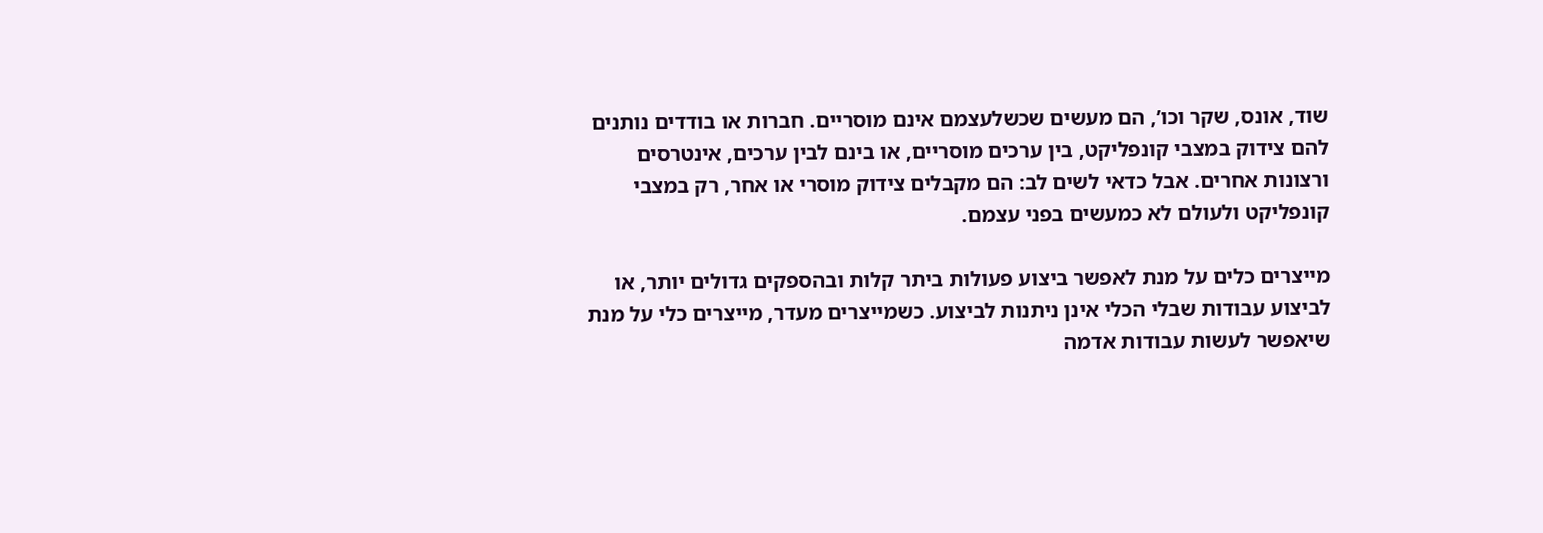שוד, אונס, שקר וכו’, הם מעשים שכשלעצמם אינם מוסריים. חברות או בודדים נותנים להם צידוק במצבי קונפליקט, בין ערכים מוסריים, או בינם לבין ערכים, אינטרסים ורצונות אחרים. אבל כדאי לשים לב: הם מקבלים צידוק מוסרי או אחר, רק במצבי קונפליקט ולעולם לא כמעשים בפני עצמם.

מייצרים כלים על מנת לאפשר ביצוע פעולות ביתר קלות ובהספקים גדולים יותר, או לביצוע עבודות שבלי הכלי אינן ניתנות לביצוע. כשמייצרים מעדר, מייצרים כלי על מנת שיאפשר לעשות עבודות אדמה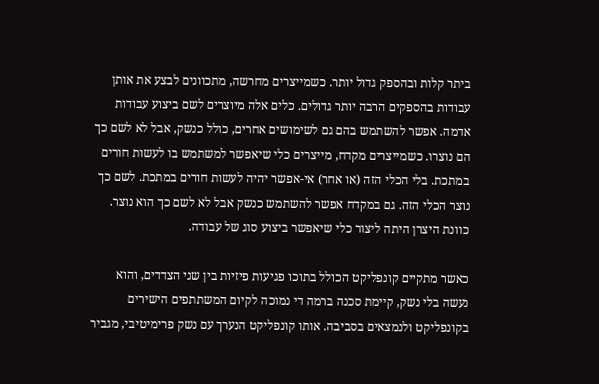ביתר קלות ובהספק גדול יותר. כשמייצרים מחרשה, מתכוונים לבצע את אותן עבודות בהספקים הרבה יותר גדולים. כלים אלה מיוצרים לשם ביצוע עבודות אדמה. אפשר להשתמש בהם גם לשימושים אחרים, כולל כנשק, אבל לא לשם כך הם נוצרו. כשמייצרים מקדח, מייצרים כלי שיאפשר למשתמש בו לעשות חורים במתכת. בלי הכלי הזה (או אחר) אי-אפשר יהיה לעשות חורים במתכת. לשם כך נוצר הכלי הזה. גם במקדח אפשר להשתמש כנשק אבל לא לשם כך הוא נוצר. כוונת היצרן היתה ליצור כלי שיאפשר ביצוע סוג של עבודה.

כאשר מתקיים קונפליקט הכולל בתוכו פגיעות פיזיות בין שני הצדדים, והוא נעשה בלי נשק, קיימת סכנה ברמה די נמוכה לקיום המשתתפים הישירים בקונפליקט ולנמצאים בסביבה. אותו קונפליקט הנערך עם נשק פרימיטיבי, מגביר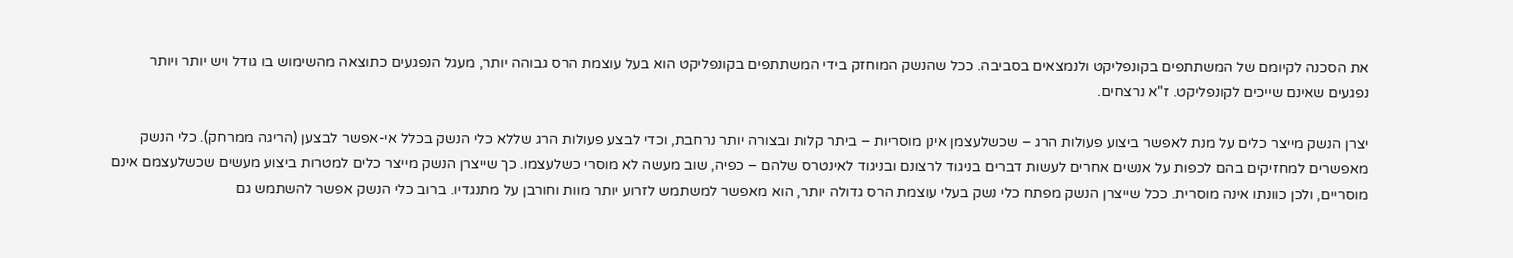את הסכנה לקיומם של המשתתפים בקונפליקט ולנמצאים בסביבה. ככל שהנשק המוחזק בידי המשתתפים בקונפליקט הוא בעל עוצמת הרס גבוהה יותר, מעגל הנפגעים כתוצאה מהשימוש בו גודל ויש יותר ויותר נפגעים שאינם שייכים לקונפליקט. ז"א נרצחים.

יצרן הנשק מייצר כלים על מנת לאפשר ביצוע פעולות הרג – שכשלעצמן אינן מוסריות – ביתר קלות ובצורה יותר נרחבת, וכדי לבצע פעולות הרג שללא כלי הנשק בכלל אי-אפשר לבצען (הריגה ממרחק). כלי הנשק מאפשרים למחזיקים בהם לכפות על אנשים אחרים לעשות דברים בניגוד לרצונם ובניגוד לאינטרס שלהם – כפיה, שוב מעשה לא מוסרי כשלעצמו. כך שייצרן הנשק מייצר כלים למטרות ביצוע מעשים שכשלעצמם אינם מוסריים, ולכן כוונתו אינה מוסרית. ככל שייצרן הנשק מפתח כלי נשק בעלי עוצמת הרס גדולה יותר, הוא מאפשר למשתמש לזרוע יותר מוות וחורבן על מתנגדיו. ברוב כלי הנשק אפשר להשתמש גם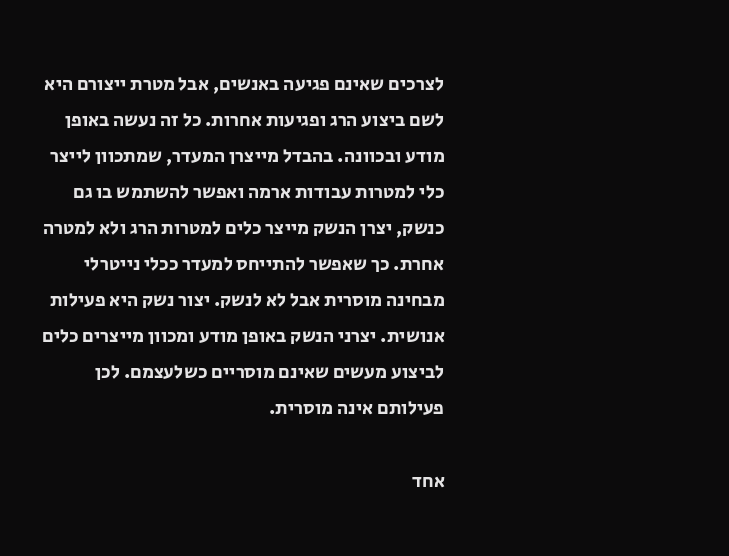לצרכים שאינם פגיעה באנשים, אבל מטרת ייצורם היא לשם ביצוע הרג ופגיעות אחרות. כל זה נעשה באופן מודע ובכוונה. בהבדל מייצרן המעדר, שמתכוון לייצר כלי למטרות עבודות ארמה ואפשר להשתמש בו גם כנשק, יצרן הנשק מייצר כלים למטרות הרג ולא למטרה אחרת. כך שאפשר להתייחס למעדר ככלי נייטרלי מבחינה מוסרית אבל לא לנשק. יצור נשק היא פעילות אנושית. יצרני הנשק באופן מודע ומכוון מייצרים כלים לביצוע מעשים שאינם מוסריים כשלעצמם. לכן פעילותם אינה מוסרית.

אחד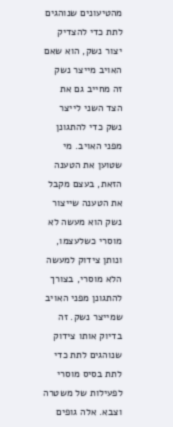מהטיעונים שנוהגים לתת כדי להצדיק יצור נשק, הוא שאם האויב מייצר נשק זה מחייב גם את הצד השני לייצר נשק כדי להתגונן מפני האויב. מי שטוען את הטענה הזאת, בעצם מקבל את הטענה שייצור נשק הוא מעשה לא מוסרי כשלעצמו, ונותן צידוק למעשה הלא מוסרי, בצורך להתגונן מפני האויב שמייצר נשק. זה בדיוק אותו צידוק שנוהגים לתת כדי לתת בסיס מוסרי לפעילות של משטרה וצבא. אלה גופים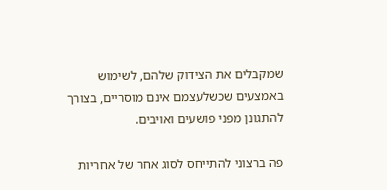שמקבלים את הצידוק שלהם, לשימוש באמצעים שכשלעצמם אינם מוסריים, בצורך להתגונן מפני פושעים ואויבים.

פה ברצוני להתייחס לסוג אחר של אחריות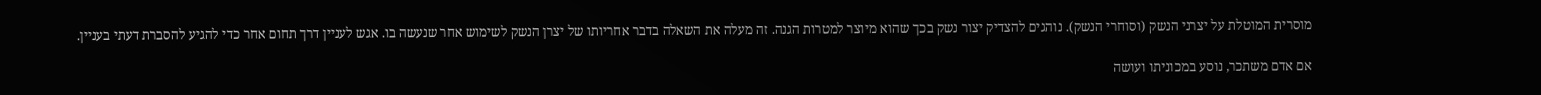מוסרית המוטלת על יצרני הנשק (וסוחרי הנשק). נוהגים להצדיק יצור נשק בכך שהוא מיוצר למטרות הגנה. זה מעלה את השאלה בדבר אחריותו של יצרן הנשק לשימוש אחר שנעשה בו. אגש לעניין דרך תחום אחר כדי להגיע להסברת דעתי בעניין.

אם אדם משתכר, נוסע במכוניתו ועושה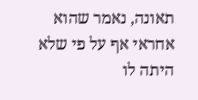תאונה, נאמר שהוא אחראי אף על פי שלא היתה לו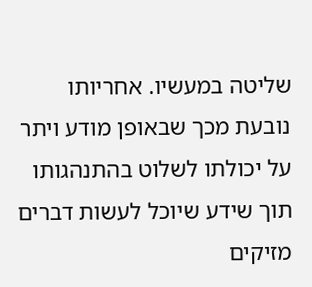שליטה במעשיו. אחריותו נובעת מכך שבאופן מודע ויתר על יכולתו לשלוט בהתנהגותו תוך שידע שיוכל לעשות דברים מזיקים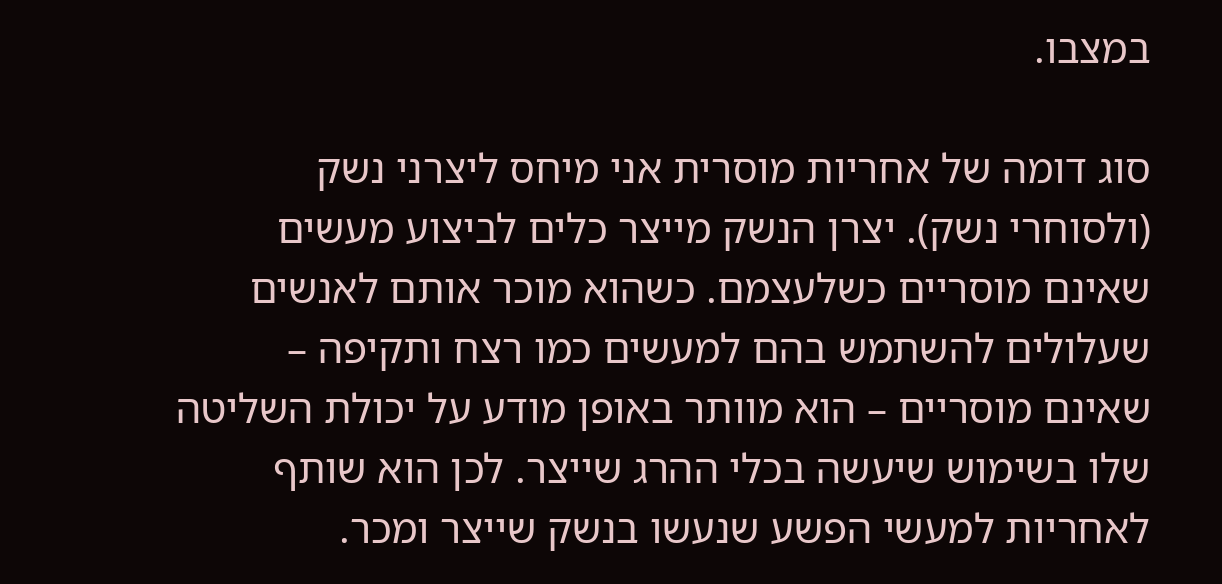במצבו.

סוג דומה של אחריות מוסרית אני מיחס ליצרני נשק (ולסוחרי נשק). יצרן הנשק מייצר כלים לביצוע מעשים שאינם מוסריים כשלעצמם. כשהוא מוכר אותם לאנשים שעלולים להשתמש בהם למעשים כמו רצח ותקיפה – שאינם מוסריים – הוא מוותר באופן מודע על יכולת השליטה שלו בשימוש שיעשה בכלי ההרג שייצר. לכן הוא שותף לאחריות למעשי הפשע שנעשו בנשק שייצר ומכר.